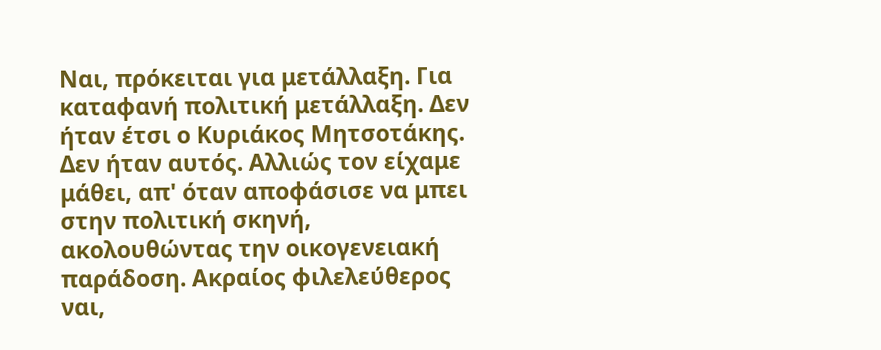Ναι, πρόκειται για μετάλλαξη. Για καταφανή πολιτική μετάλλαξη. Δεν ήταν έτσι ο Κυριάκος Μητσοτάκης. Δεν ήταν αυτός. Αλλιώς τον είχαμε μάθει, απ' όταν αποφάσισε να μπει στην πολιτική σκηνή, ακολουθώντας την οικογενειακή παράδοση. Ακραίος φιλελεύθερος ναι,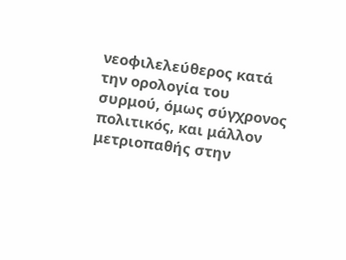νεοφιλελεύθερος κατά την ορολογία του συρμού, όμως σύγχρονος πολιτικός, και μάλλον μετριοπαθής στην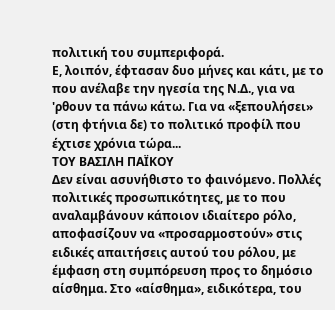πολιτική του συμπεριφορά.
Ε, λοιπόν, έφτασαν δυο μήνες και κάτι, με το που ανέλαβε την ηγεσία της Ν.Δ., για να 'ρθουν τα πάνω κάτω. Για να «ξεπουλήσει» (στη φτήνια δε) το πολιτικό προφίλ που έχτισε χρόνια τώρα...
ΤΟΥ ΒΑΣΙΛΗ ΠΑΪΚΟΥ
Δεν είναι ασυνήθιστο το φαινόμενο. Πολλές πολιτικές προσωπικότητες, με το που αναλαμβάνουν κάποιον ιδιαίτερο ρόλο, αποφασίζουν να «προσαρμοστούν» στις ειδικές απαιτήσεις αυτού του ρόλου, με έμφαση στη συμπόρευση προς το δημόσιο αίσθημα. Στο «αίσθημα», ειδικότερα, του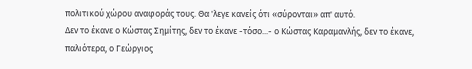πολιτικού χώρου αναφοράς τους. Θα 'λεγε κανείς ότι «σύρονται» απ' αυτό.
Δεν το έκανε ο Κώστας Σημίτης, δεν το έκανε -τόσο...- ο Κώστας Καραμανλής, δεν το έκανε, παλιότερα, ο Γεώργιος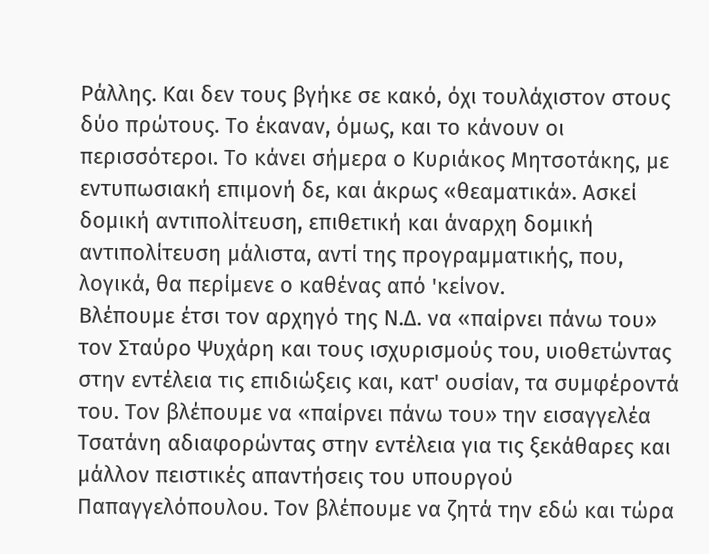Ράλλης. Και δεν τους βγήκε σε κακό, όχι τουλάχιστον στους δύο πρώτους. Το έκαναν, όμως, και το κάνουν οι περισσότεροι. Το κάνει σήμερα ο Κυριάκος Μητσοτάκης, με εντυπωσιακή επιμονή δε, και άκρως «θεαματικά». Ασκεί δομική αντιπολίτευση, επιθετική και άναρχη δομική αντιπολίτευση μάλιστα, αντί της προγραμματικής, που, λογικά, θα περίμενε ο καθένας από 'κείνον.
Βλέπουμε έτσι τον αρχηγό της Ν.Δ. να «παίρνει πάνω του» τον Σταύρο Ψυχάρη και τους ισχυρισμούς του, υιοθετώντας στην εντέλεια τις επιδιώξεις και, κατ' ουσίαν, τα συμφέροντά του. Τον βλέπουμε να «παίρνει πάνω του» την εισαγγελέα Τσατάνη αδιαφορώντας στην εντέλεια για τις ξεκάθαρες και μάλλον πειστικές απαντήσεις του υπουργού Παπαγγελόπουλου. Τον βλέπουμε να ζητά την εδώ και τώρα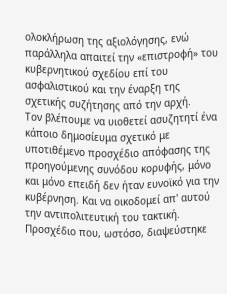ολοκλήρωση της αξιολόγησης, ενώ παράλληλα απαιτεί την «επιστροφή» του κυβερνητικού σχεδίου επί του ασφαλιστικού και την έναρξη της σχετικής συζήτησης από την αρχή.
Τον βλέπουμε να υιοθετεί ασυζητητί ένα κάποιο δημοσίευμα σχετικό με υποτιθέμενο προσχέδιο απόφασης της προηγούμενης συνόδου κορυφής, μόνο και μόνο επειδή δεν ήταν ευνοϊκό για την κυβέρνηση. Και να οικοδομεί απ' αυτού την αντιπολιτευτική του τακτική. Προσχέδιο που, ωστόσο, διαψεύστηκε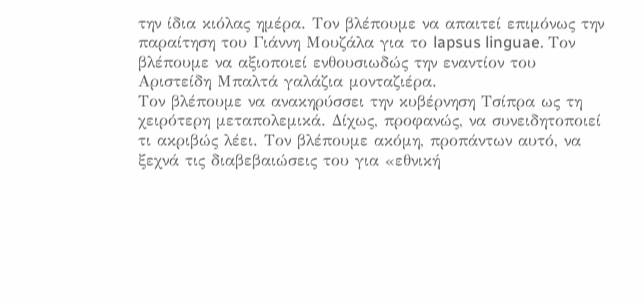την ίδια κιόλας ημέρα. Τον βλέπουμε να απαιτεί επιμόνως την παραίτηση του Γιάννη Μουζάλα για το lapsus linguae. Τον βλέπουμε να αξιοποιεί ενθουσιωδώς την εναντίον του Αριστείδη Μπαλτά γαλάζια μονταζιέρα.
Τον βλέπουμε να ανακηρύσσει την κυβέρνηση Τσίπρα ως τη χειρότερη μεταπολεμικά. Δίχως, προφανώς, να συνειδητοποιεί τι ακριβώς λέει. Τον βλέπουμε ακόμη, προπάντων αυτό, να ξεχνά τις διαβεβαιώσεις του για «εθνική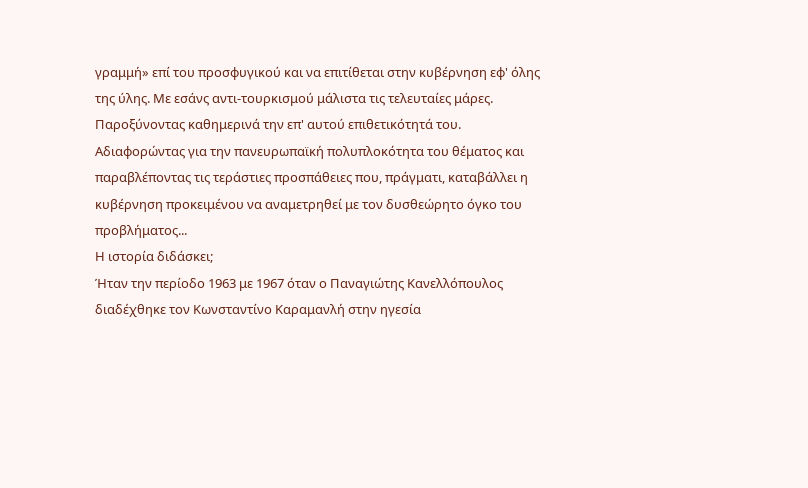γραμμή» επί του προσφυγικού και να επιτίθεται στην κυβέρνηση εφ' όλης της ύλης. Με εσάνς αντι-τουρκισμού μάλιστα τις τελευταίες μάρες. Παροξύνοντας καθημερινά την επ' αυτού επιθετικότητά του. Αδιαφορώντας για την πανευρωπαϊκή πολυπλοκότητα του θέματος και παραβλέποντας τις τεράστιες προσπάθειες που, πράγματι, καταβάλλει η κυβέρνηση προκειμένου να αναμετρηθεί με τον δυσθεώρητο όγκο του προβλήματος...
Η ιστορία διδάσκει;
Ήταν την περίοδο 1963 με 1967 όταν ο Παναγιώτης Κανελλόπουλος διαδέχθηκε τον Κωνσταντίνο Καραμανλή στην ηγεσία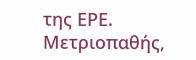της ΕΡΕ. Μετριοπαθής,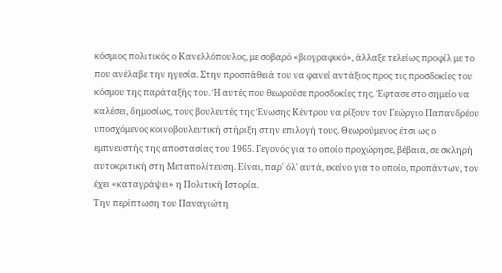κόσμιος πολιτικός ο Κανελλόπουλος, με σοβαρό «βιογραφικό», άλλαξε τελείως προφίλ με το που ανέλαβε την ηγεσία. Στην προσπάθειά του να φανεί αντάξιος προς τις προσδοκίες του κόσμου της παράταξής του. Ή αυτές που θεωρούσε προσδοκίες της. Έφτασε στο σημείο να καλέσει, δημοσίως, τους βουλευτές της Ένωσης Κέντρου να ρίξουν τον Γεώργιο Παπανδρέου υποσχόμενος κοινοβουλευτική στήριξη στην επιλογή τους. Θεωρούμενος έτσι ως ο εμπνευστής της αποστασίας του 1965. Γεγονός για το οποίο προχώρησε, βέβαια, σε σκληρή αυτοκριτική στη Μεταπολίτευση. Είναι, παρ' όλ' αυτά, εκείνο για το οποίο, προπάντων, τον έχει «καταγράψει» η Πολιτική Ιστορία.
Την περίπτωση του Παναγιώτη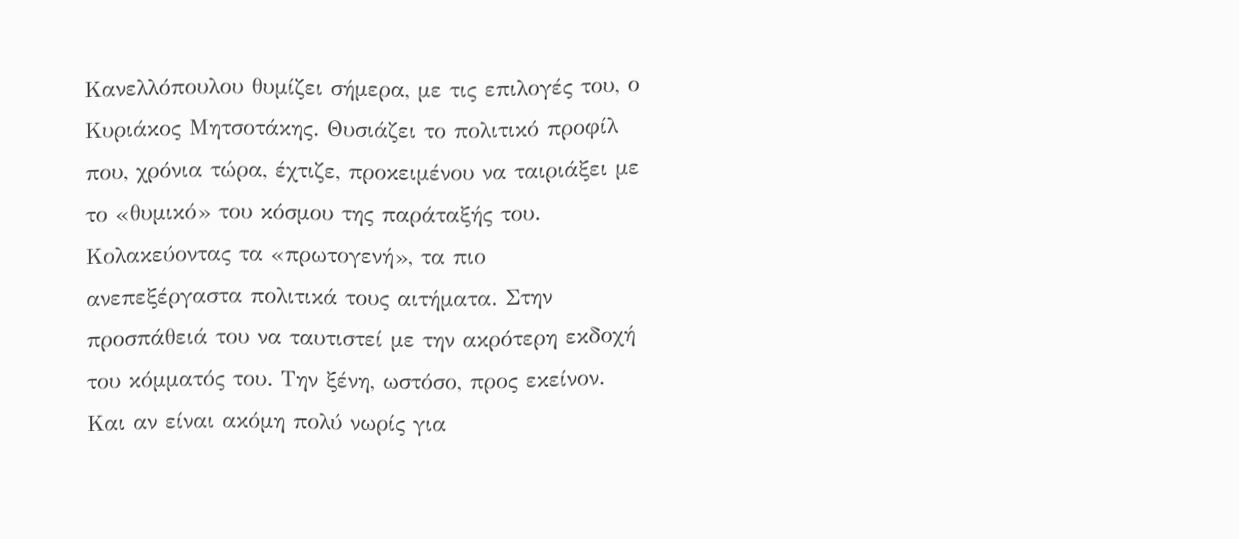Κανελλόπουλου θυμίζει σήμερα, με τις επιλογές του, ο Κυριάκος Μητσοτάκης. Θυσιάζει το πολιτικό προφίλ που, χρόνια τώρα, έχτιζε, προκειμένου να ταιριάξει με το «θυμικό» του κόσμου της παράταξής του. Κολακεύοντας τα «πρωτογενή», τα πιο ανεπεξέργαστα πολιτικά τους αιτήματα. Στην προσπάθειά του να ταυτιστεί με την ακρότερη εκδοχή του κόμματός του. Την ξένη, ωστόσο, προς εκείνον. Και αν είναι ακόμη πολύ νωρίς για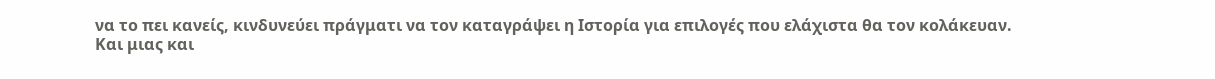να το πει κανείς, κινδυνεύει πράγματι να τον καταγράψει η Ιστορία για επιλογές που ελάχιστα θα τον κολάκευαν.
Και μιας και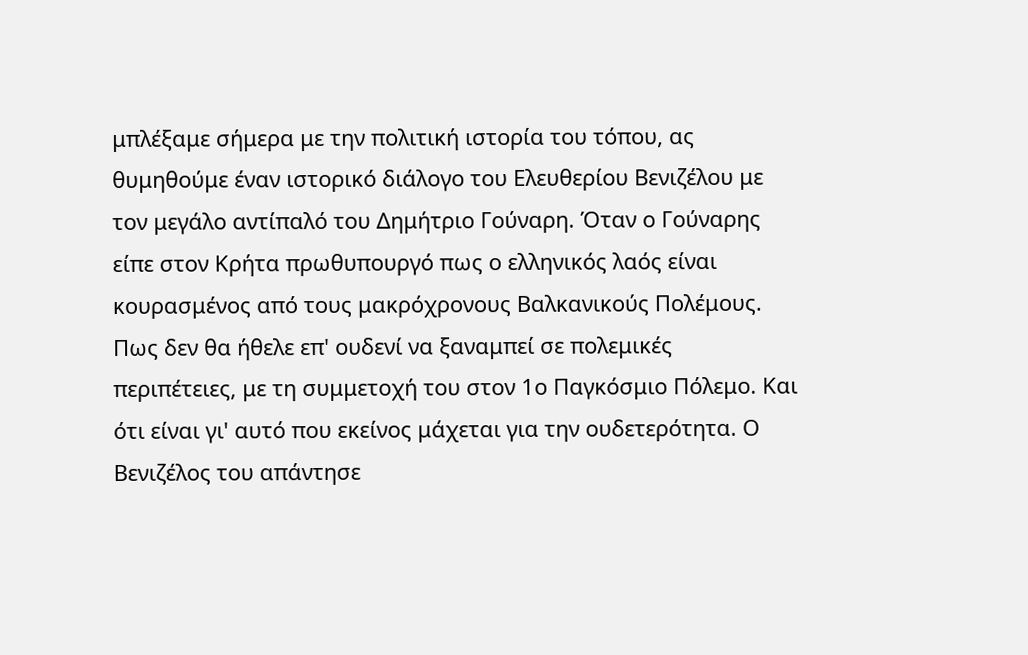μπλέξαμε σήμερα με την πολιτική ιστορία του τόπου, ας θυμηθούμε έναν ιστορικό διάλογο του Ελευθερίου Βενιζέλου με τον μεγάλο αντίπαλό του Δημήτριο Γούναρη. Όταν ο Γούναρης είπε στον Κρήτα πρωθυπουργό πως ο ελληνικός λαός είναι κουρασμένος από τους μακρόχρονους Βαλκανικούς Πολέμους. Πως δεν θα ήθελε επ' ουδενί να ξαναμπεί σε πολεμικές περιπέτειες, με τη συμμετοχή του στον 1ο Παγκόσμιο Πόλεμο. Και ότι είναι γι' αυτό που εκείνος μάχεται για την ουδετερότητα. Ο Βενιζέλος του απάντησε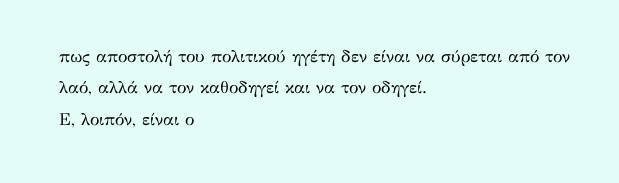πως αποστολή του πολιτικού ηγέτη δεν είναι να σύρεται από τον λαό, αλλά να τον καθοδηγεί και να τον οδηγεί.
Ε, λοιπόν, είναι ο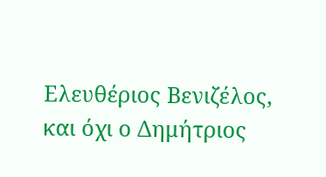Ελευθέριος Βενιζέλος, και όχι ο Δημήτριος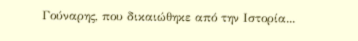Γούναρης, που δικαιώθηκε από την Ιστορία...